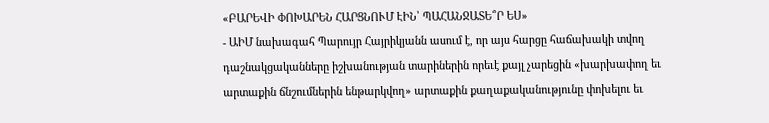«ԲԱՐԵՎԻ ՓՈԽԱՐԵՆ ՀԱՐՑՆՈՒՄ ԷԻՆ՝ ՊԱՀԱՆՋԱՏԵ՞Ր ԵՍ»
- ԱԻՄ նախագահ Պարույր Հայրիկյանն ասում է, որ այս հարցը հաճախակի տվող դաշնակցականները իշխանության տարիներին որեւէ քայլ չարեցին «խարխափող եւ արտաքին ճնշումներին ենթարկվող» արտաքին քաղաքականությունը փոխելու եւ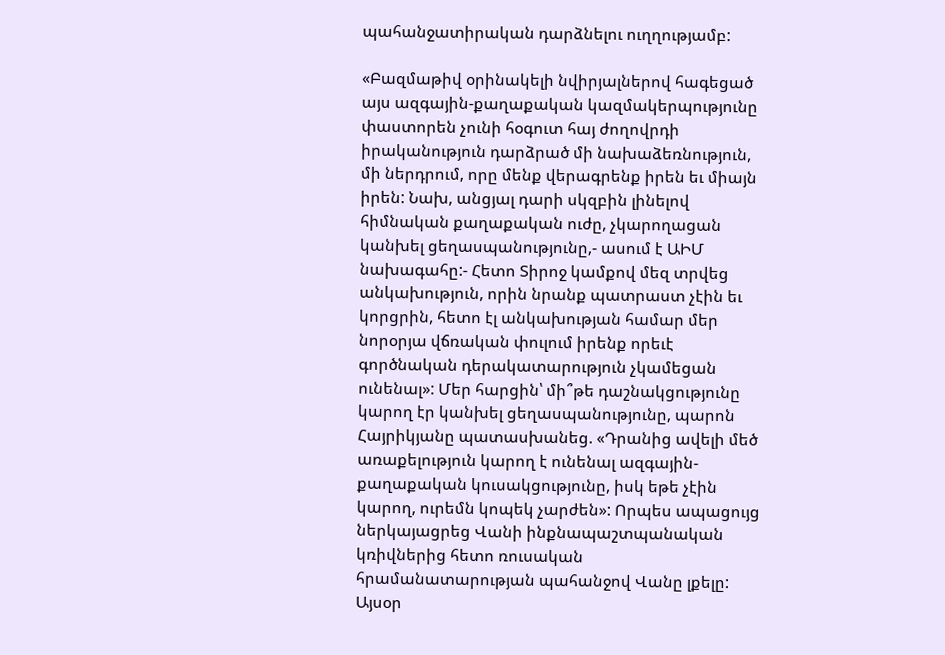պահանջատիրական դարձնելու ուղղությամբ:

«Բազմաթիվ օրինակելի նվիրյալներով հագեցած այս ազգային-քաղաքական կազմակերպությունը փաստորեն չունի հօգուտ հայ ժողովրդի իրականություն դարձրած մի նախաձեռնություն, մի ներդրում, որը մենք վերագրենք իրեն եւ միայն իրեն: Նախ, անցյալ դարի սկզբին լինելով հիմնական քաղաքական ուժը, չկարողացան կանխել ցեղասպանությունը,- ասում է ԱԻՄ նախագահը:- Հետո Տիրոջ կամքով մեզ տրվեց անկախություն, որին նրանք պատրաստ չէին եւ կորցրին, հետո էլ անկախության համար մեր նորօրյա վճռական փուլում իրենք որեւէ գործնական դերակատարություն չկամեցան ունենալ»: Մեր հարցին՝ մի՞թե դաշնակցությունը կարող էր կանխել ցեղասպանությունը, պարոն Հայրիկյանը պատասխանեց. «Դրանից ավելի մեծ առաքելություն կարող է ունենալ ազգային-քաղաքական կուսակցությունը, իսկ եթե չէին կարող, ուրեմն կոպեկ չարժեն»: Որպես ապացույց ներկայացրեց Վանի ինքնապաշտպանական կռիվներից հետո ռուսական հրամանատարության պահանջով Վանը լքելը:
Այսօր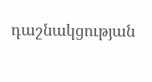դաշնակցության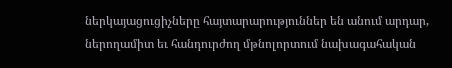ներկայացուցիչները հայտարարություններ են անում արդար, ներողամիտ եւ հանդուրժող մթնոլորտում նախագահական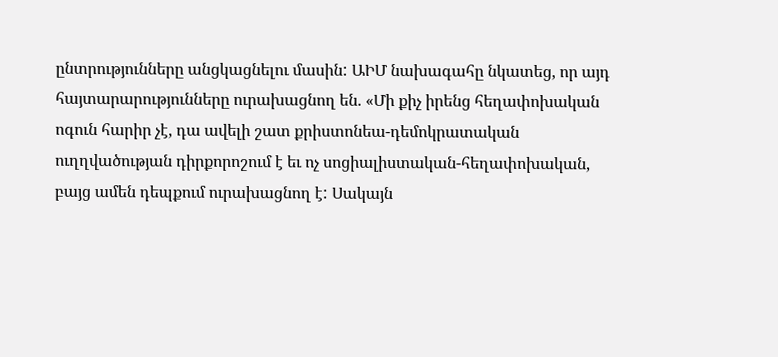ընտրությունները անցկացնելու մասին: ԱԻՄ նախագահը նկատեց, որ այդ հայտարարությունները ուրախացնող են. «Մի քիչ իրենց հեղափոխական ոգուն հարիր չէ, դա ավելի շատ քրիստոնեա-դեմոկրատական ուղղվածության դիրքորոշում է եւ ոչ սոցիալիստական-հեղափոխական, բայց ամեն դեպքում ուրախացնող է: Սակայն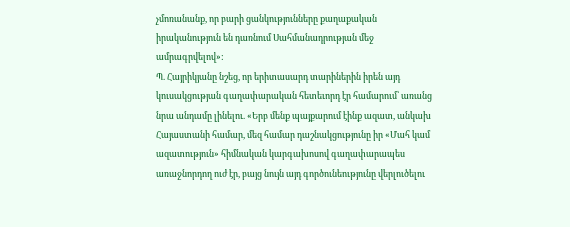չմոռանանք, որ բարի ցանկությունները քաղաքական իրականություն են դառնում Սահմանադրության մեջ ամրագրվելով»:
Պ. Հայրիկյանը նշեց, որ երիտասարդ տարիներին իրեն այդ կուսակցության գաղափարական հետեւորդ էր համարում՝ առանց նրա անդամը լինելու. «Երբ մենք պայքարում էինք ազատ, անկախ Հայաստանի համար, մեզ համար դաշնակցությունը իր «Մահ կամ ազատություն» հիմնական կարգախոսով գաղափարապես առաջնորդող ուժ էր, բայց նույն այդ գործունեությունը վերլուծելու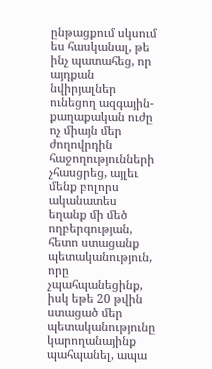ընթացքում սկսում ես հասկանալ, թե ինչ պատահեց, որ այդքան նվիրյալներ ունեցող ազգային-քաղաքական ուժը ոչ միայն մեր ժողովրդին հաջողությունների չհասցրեց, այլեւ մենք բոլորս ականատես եղանք մի մեծ ողբերգության, հետո ստացանք պետականություն, որը չպահպանեցինք, իսկ եթե 20 թվին ստացած մեր պետականությունը կարողանայինք պահպանել, ապա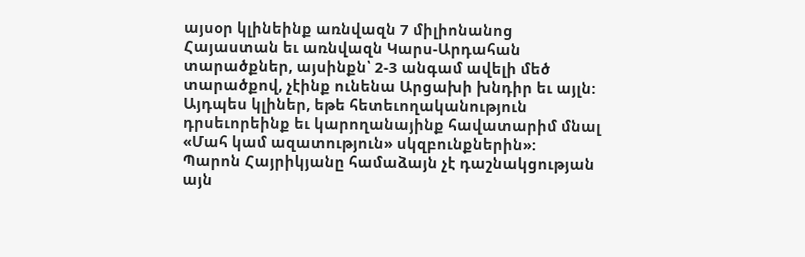այսօր կլինեինք առնվազն 7 միլիոնանոց Հայաստան եւ առնվազն Կարս-Արդահան տարածքներ, այսինքն՝ 2-3 անգամ ավելի մեծ տարածքով, չէինք ունենա Արցախի խնդիր եւ այլն: Այդպես կլիներ, եթե հետեւողականություն դրսեւորեինք եւ կարողանայինք հավատարիմ մնալ «Մահ կամ ազատություն» սկզբունքներին»:
Պարոն Հայրիկյանը համաձայն չէ դաշնակցության այն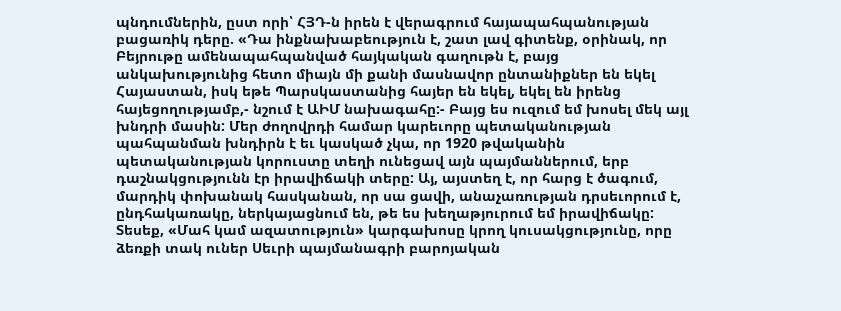պնդումներին, ըստ որի՝ ՀՅԴ-ն իրեն է վերագրում հայապահպանության բացառիկ դերը. «Դա ինքնախաբեություն է, շատ լավ գիտենք, օրինակ, որ Բեյրութը ամենապահպանված հայկական գաղութն է, բայց անկախությունից հետո միայն մի քանի մասնավոր ընտանիքներ են եկել Հայաստան, իսկ եթե Պարսկաստանից հայեր են եկել, եկել են իրենց հայեցողությամբ,- նշում է ԱԻՄ նախագահը:- Բայց ես ուզում եմ խոսել մեկ այլ խնդրի մասին: Մեր ժողովրդի համար կարեւորը պետականության պահպանման խնդիրն է եւ կասկած չկա, որ 1920 թվականին պետականության կորուստը տեղի ունեցավ այն պայմաններում, երբ դաշնակցությունն էր իրավիճակի տերը: Այ, այստեղ է, որ հարց է ծագում, մարդիկ փոխանակ հասկանան, որ սա ցավի, անաչառության դրսեւորում է, ընդհակառակը, ներկայացնում են, թե ես խեղաթյուրում եմ իրավիճակը: Տեսեք, «Մահ կամ ազատություն» կարգախոսը կրող կուսակցությունը, որը ձեռքի տակ ուներ Սեւրի պայմանագրի բարոյական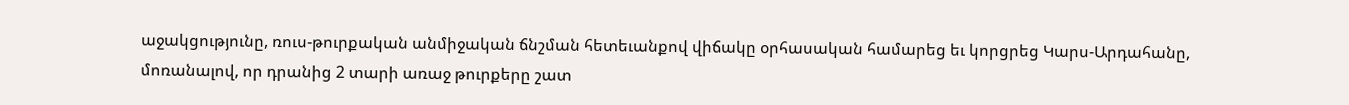աջակցությունը, ռուս-թուրքական անմիջական ճնշման հետեւանքով վիճակը օրհասական համարեց եւ կորցրեց Կարս-Արդահանը, մոռանալով, որ դրանից 2 տարի առաջ թուրքերը շատ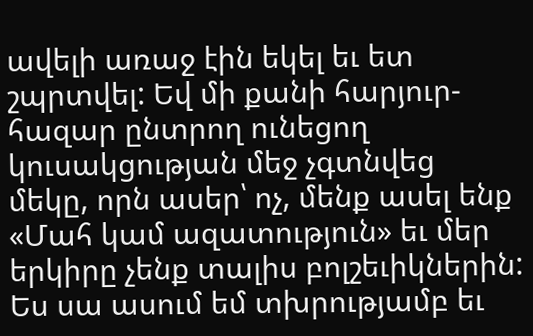ավելի առաջ էին եկել եւ ետ շպրտվել: Եվ մի քանի հարյուր-հազար ընտրող ունեցող կուսակցության մեջ չգտնվեց մեկը, որն ասեր՝ ոչ, մենք ասել ենք «Մահ կամ ազատություն» եւ մեր երկիրը չենք տալիս բոլշեւիկներին: Ես սա ասում եմ տխրությամբ եւ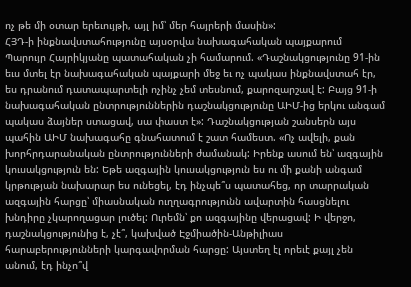ոչ թե մի օտար երեւույթի, այլ իմ՝ մեր հայրերի մասին»:
ՀՅԴ-ի ինքնավստահությունը այսօրվա նախագահական պայքարում Պարույր Հայրիկյանը պատահական չի համարում. «Դաշնակցությունը 91-ին եւս մտել էր նախագահական պայքարի մեջ եւ ոչ պակաս ինքնավստահ էր, ես դրանում դատապարտելի ոչինչ չեմ տեսնում, քարոզարշավ է: Բայց 91-ի նախագահական ընտրություններին դաշնակցությունը ԱԻՄ-ից երկու անգամ պակաս ձայներ ստացավ, սա փաստ է»: Դաշնակցության շանսերն այս պահին ԱԻՄ նախագահը գնահատում է շատ համեստ. «Ոչ ավելի, քան խորհրդարանական ընտրությունների ժամանակ: Իրենք ասում են՝ ազգային կուսակցություն են: Եթե ազգային կուսակցություն ես ու մի քանի անգամ կրթության նախարար ես ունեցել, էդ ինչպե՞ս պատահեց, որ տարրական ազգային հարցը՝ միասնական ուղղագրությունն ավարտին հասցնելու խնդիրը չկարողացար լուծել: Ուրեմն՝ քո ազգայինը վերացավ: Ի վերջո, դաշնակցությունից է, չէ՞, կախված Էջմիածին-Անթիլիաս հարաբերությունների կարգավորման հարցը: Այստեղ էլ որեւէ քայլ չեն անում, էդ ինչո՞վ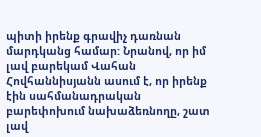պիտի իրենք գրավիչ դառնան մարդկանց համար: Նրանով, որ իմ լավ բարեկամ Վահան Հովհաննիսյանն ասում է, որ իրենք էին սահմանադրական բարեփոխում նախաձեռնողը, շատ լավ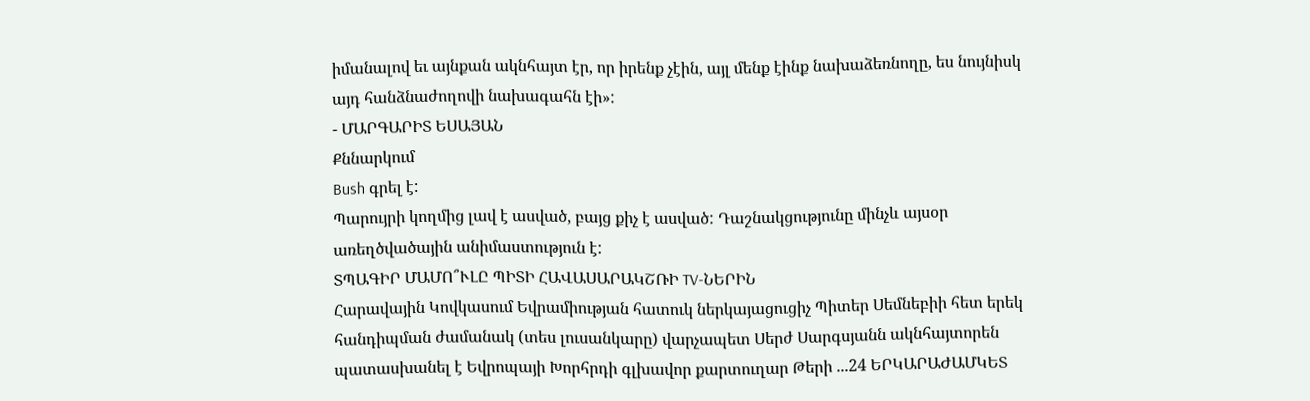իմանալով եւ այնքան ակնհայտ էր, որ իրենք չէին, այլ մենք էինք նախաձեռնողը, ես նույնիսկ այդ հանձնաժողովի նախագահն էի»:
- ՄԱՐԳԱՐԻՏ ԵՍԱՅԱՆ
Քննարկում
Bush գրել է:
Պարույրի կողմից լավ է ասված, բայց քիչ է ասված: Դաշնակցությունը մինչև այսօր առեղծվածային անիմաստություն է:
ՏՊԱԳԻՐ ՄԱՄՈ՞ՒԼԸ ՊԻՏԻ ՀԱՎԱՍԱՐԱԿՇՌԻ TV-ՆԵՐԻՆ
Հարավային Կովկասում Եվրամիության հատուկ ներկայացուցիչ Պիտեր Սեմնեբիի հետ երեկ հանդիպման ժամանակ (տես լուսանկարը) վարչապետ Սերժ Սարգսյանն ակնհայտորեն պատասխանել է Եվրոպայի Խորհրդի գլխավոր քարտուղար Թերի ...24 ԵՐԿԱՐԱԺԱՄԿԵՏ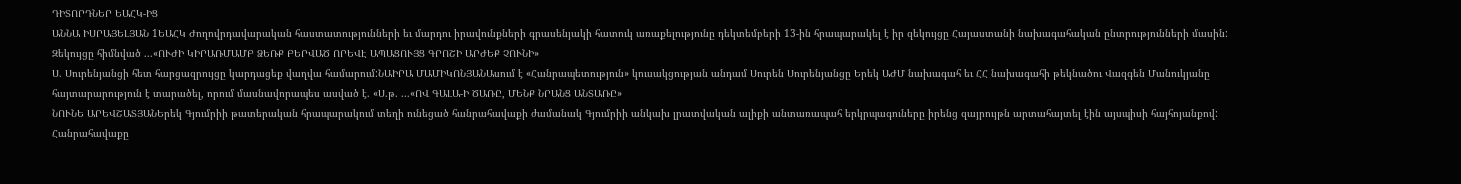ԴԻՏՈՐԴՆԵՐ ԵԱՀԿ-ԻՑ
ԱՆՆԱ ԻՍՐԱՅԵԼՅԱՆ 1ԵԱՀԿ Ժողովրդավարական հաստատությունների եւ մարդու իրավունքների գրասենյակի հատուկ առաքելությունը դեկտեմբերի 13-ին հրապարակել է իր զեկույցը Հայաստանի նախագահական ընտրությունների մասին: Զեկույցը հիմնված ...«ՈՒԺԻ ԿԻՐԱՌՄԱՄԲ ՁԵՌՔ ԲԵՐՎԱԾ ՈՐԵՎԷ ԱՊԱՑՈՒՅՑ ԳՐՈՇԻ ԱՐԺԵՔ ՉՈՒՆԻ»
Ս. Սուրենյանցի հետ հարցազրույցը կարդացեք վաղվա համարում:ՆԱԻՐԱ ՄԱՄԻԿՈՆՅԱՆԱսում է «Հանրապետություն» կուսակցության անդամ Սուրեն Սուրենյանցը Երեկ ԱԺՄ նախագահ եւ ՀՀ նախագահի թեկնածու Վազգեն Մանուկյանը հայտարարություն է տարածել, որում մասնավորապես ասված է. «Ս.թ. ...«ՈՎ ԳԱԼԱ-Ի ԾԱՌԸ, ՄԵՆՔ ՆՐԱՆՑ ԱՆՏԱՌԸ»
ՆՈՒՆԵ ԱՐԵՎՇԱՏՅԱՆԵրեկ Գյումրիի թատերական հրապարակում տեղի ունեցած հանրահավաքի ժամանակ Գյումրիի անկախ լրատվական ալիքի անտառապահ երկրպագուները իրենց զայրույթն արտահայտել էին այսպիսի հայհոյանքով: Հանրահավաքը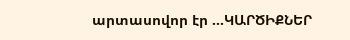արտասովոր էր ...ԿԱՐԾԻՔՆԵՐ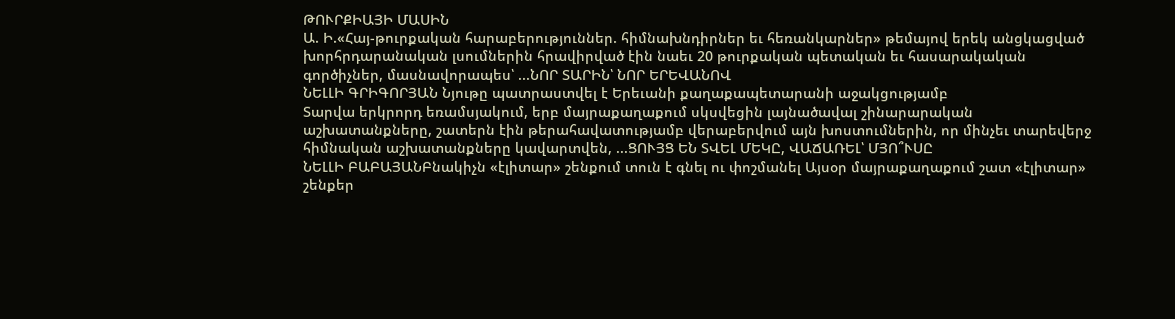ԹՈՒՐՔԻԱՅԻ ՄԱՍԻՆ
Ա. Ի.«Հայ-թուրքական հարաբերություններ. հիմնախնդիրներ եւ հեռանկարներ» թեմայով երեկ անցկացված խորհրդարանական լսումներին հրավիրված էին նաեւ 20 թուրքական պետական եւ հասարակական գործիչներ, մասնավորապես՝ ...ՆՈՐ ՏԱՐԻՆ՝ ՆՈՐ ԵՐԵՎԱՆՈՎ
ՆԵԼԼԻ ԳՐԻԳՈՐՅԱՆ Նյութը պատրաստվել է Երեւանի քաղաքապետարանի աջակցությամբ
Տարվա երկրորդ եռամսյակում, երբ մայրաքաղաքում սկսվեցին լայնածավալ շինարարական աշխատանքները, շատերն էին թերահավատությամբ վերաբերվում այն խոստումներին, որ մինչեւ տարեվերջ հիմնական աշխատանքները կավարտվեն, ...ՑՈՒՅՑ ԵՆ ՏՎԵԼ ՄԵԿԸ, ՎԱՃԱՌԵԼ՝ ՄՅՈ՞ՒՍԸ
ՆԵԼԼԻ ԲԱԲԱՅԱՆԲնակիչն «էլիտար» շենքում տուն է գնել ու փոշմանել Այսօր մայրաքաղաքում շատ «էլիտար» շենքեր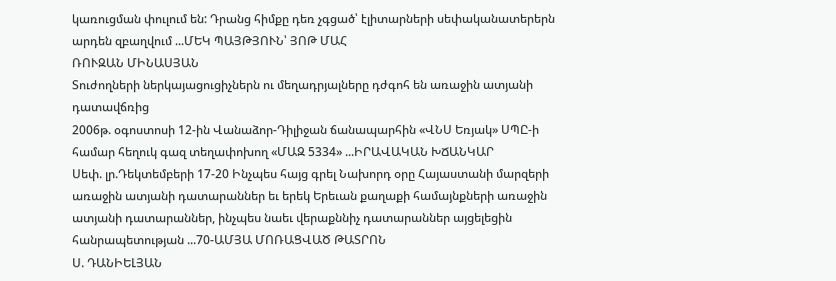կառուցման փուլում են: Դրանց հիմքը դեռ չգցած՝ էլիտարների սեփականատերերն արդեն զբաղվում ...ՄԵԿ ՊԱՅԹՅՈՒՆ՝ ՅՈԹ ՄԱՀ
ՌՈՒԶԱՆ ՄԻՆԱՍՅԱՆ
Տուժողների ներկայացուցիչներն ու մեղադրյալները դժգոհ են առաջին ատյանի դատավճռից
2006թ. օգոստոսի 12-ին Վանաձոր-Դիլիջան ճանապարհին «ՎՆՍ Եռյակ» ՍՊԸ-ի համար հեղուկ գազ տեղափոխող «ՄԱԶ 5334» ...ԻՐԱՎԱԿԱՆ ԽՃԱՆԿԱՐ
Սեփ. լր.Դեկտեմբերի 17-20 Ինչպես հայց գրել Նախորդ օրը Հայաստանի մարզերի առաջին ատյանի դատարաններ եւ երեկ Երեւան քաղաքի համայնքների առաջին ատյանի դատարաններ, ինչպես նաեւ վերաքննիչ դատարաններ այցելեցին հանրապետության ...70-ԱՄՅԱ ՄՈՌԱՑՎԱԾ ԹԱՏՐՈՆ
Ս. ԴԱՆԻԵԼՅԱՆ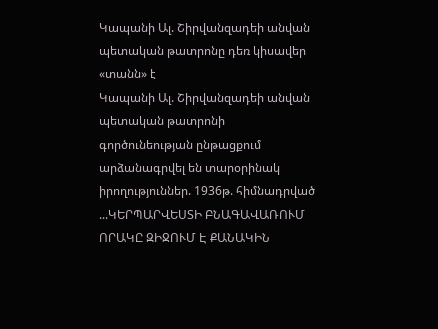Կապանի Ալ. Շիրվանզադեի անվան պետական թատրոնը դեռ կիսավեր «տանն» է
Կապանի Ալ. Շիրվանզադեի անվան պետական թատրոնի գործունեության ընթացքում արձանագրվել են տարօրինակ իրողություններ. 1936թ. հիմնադրված ...ԿԵՐՊԱՐՎԵՍՏԻ ԲՆԱԳԱՎԱՌՈՒՄ ՈՐԱԿԸ ԶԻՋՈՒՄ Է ՔԱՆԱԿԻՆ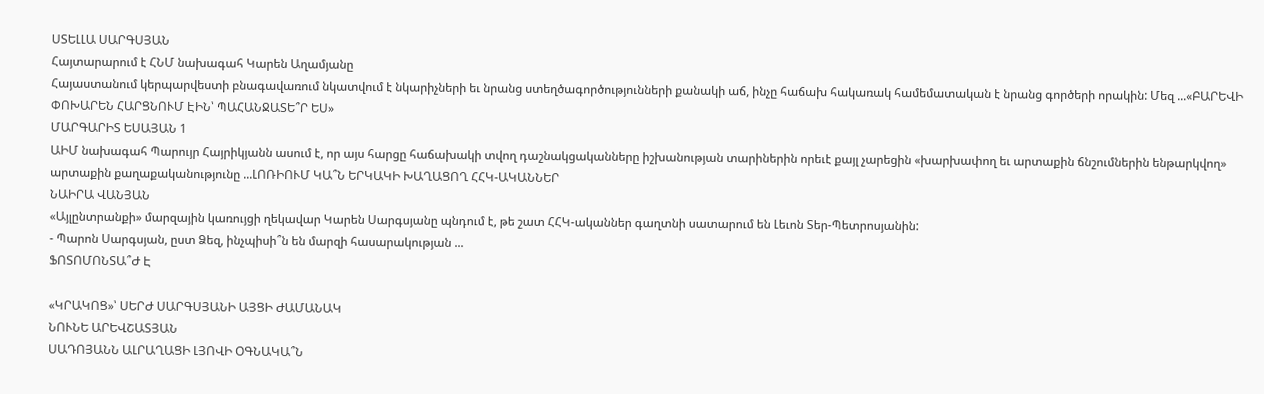ՍՏԵԼԼԱ ՍԱՐԳՍՅԱՆ
Հայտարարում է ՀՆՄ նախագահ Կարեն Աղամյանը
Հայաստանում կերպարվեստի բնագավառում նկատվում է նկարիչների եւ նրանց ստեղծագործությունների քանակի աճ, ինչը հաճախ հակառակ համեմատական է նրանց գործերի որակին: Մեզ ...«ԲԱՐԵՎԻ ՓՈԽԱՐԵՆ ՀԱՐՑՆՈՒՄ ԷԻՆ՝ ՊԱՀԱՆՋԱՏԵ՞Ր ԵՍ»
ՄԱՐԳԱՐԻՏ ԵՍԱՅԱՆ 1
ԱԻՄ նախագահ Պարույր Հայրիկյանն ասում է, որ այս հարցը հաճախակի տվող դաշնակցականները իշխանության տարիներին որեւէ քայլ չարեցին «խարխափող եւ արտաքին ճնշումներին ենթարկվող» արտաքին քաղաքականությունը ...ԼՈՌԻՈՒՄ ԿԱ՞Ն ԵՐԿԱԿԻ ԽԱՂԱՑՈՂ ՀՀԿ-ԱԿԱՆՆԵՐ
ՆԱԻՐԱ ՎԱՆՅԱՆ
«Այլընտրանքի» մարզային կառույցի ղեկավար Կարեն Սարգսյանը պնդում է, թե շատ ՀՀԿ-ականներ գաղտնի սատարում են Լեւոն Տեր-Պետրոսյանին:
- Պարոն Սարգսյան, ըստ Ձեզ, ինչպիսի՞ն են մարզի հասարակության ...
ՖՈՏՈՄՈՆՏԱ՞Ժ Է

«ԿՐԱԿՈՑ»՝ ՍԵՐԺ ՍԱՐԳՍՅԱՆԻ ԱՅՑԻ ԺԱՄԱՆԱԿ
ՆՈՒՆԵ ԱՐԵՎՇԱՏՅԱՆ
ՍԱԴՈՅԱՆՆ ԱԼՐԱՂԱՑԻ ԼՅՈՎԻ ՕԳՆԱԿԱ՞Ն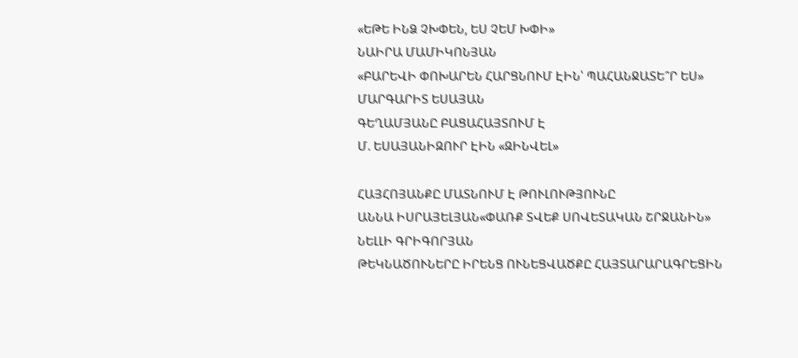«ԵԹԵ ԻՆՁ ՉԽՓԵՆ, ԵՍ ՉԵՄ ԽՓԻ»
ՆԱԻՐԱ ՄԱՄԻԿՈՆՅԱՆ
«ԲԱՐԵՎԻ ՓՈԽԱՐԵՆ ՀԱՐՑՆՈՒՄ ԷԻՆ՝ ՊԱՀԱՆՋԱՏԵ՞Ր ԵՍ»
ՄԱՐԳԱՐԻՏ ԵՍԱՅԱՆ
ԳԵՂԱՄՅԱՆԸ ԲԱՑԱՀԱՅՏՈՒՄ Է
Մ. ԵՍԱՅԱՆԻԶՈՒՐ ԷԻՆ «ԶԻՆՎԵԼ»

ՀԱՅՀՈՅԱՆՔԸ ՄԱՏՆՈՒՄ Է ԹՈՒԼՈՒԹՅՈՒՆԸ
ԱՆՆԱ ԻՍՐԱՅԵԼՅԱՆ«ՓԱՌՔ ՏՎԵՔ ՍՈՎԵՏԱԿԱՆ ՇՐՋԱՆԻՆ»
ՆԵԼԼԻ ԳՐԻԳՈՐՅԱՆ
ԹԵԿՆԱԾՈՒՆԵՐԸ ԻՐԵՆՑ ՈՒՆԵՑՎԱԾՔԸ ՀԱՅՏԱՐԱՐԱԳՐԵՑԻՆ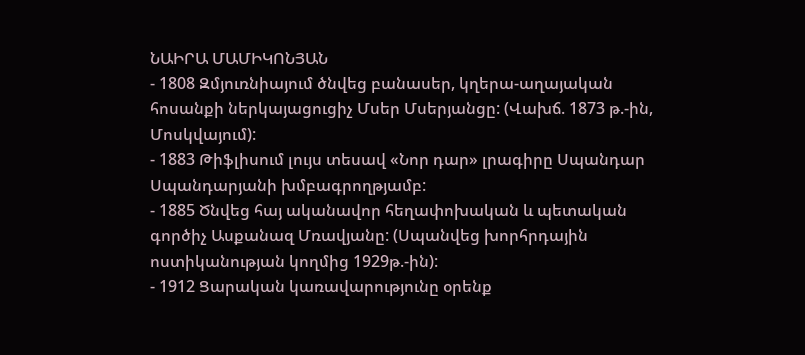ՆԱԻՐԱ ՄԱՄԻԿՈՆՅԱՆ
- 1808 Զմյուռնիայում ծնվեց բանասեր, կղերա-աղայական հոսանքի ներկայացուցիչ Մսեր Մսերյանցը: (Վախճ. 1873 թ.-ին, Մոսկվայում):
- 1883 Թիֆլիսում լույս տեսավ «Նոր դար» լրագիրը Սպանդար Սպանդարյանի խմբագրողթյամբ:
- 1885 Ծնվեց հայ ականավոր հեղափոխական և պետական գործիչ Ասքանազ Մռավյանը: (Սպանվեց խորհրդային ոստիկանության կողմից 1929թ.-ին):
- 1912 Ցարական կառավարությունը օրենք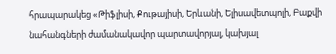հրապարակեց «Թիֆլիսի, Քութայիսի, Երևանի, Ելիսավետպոլի, Բաքվի նահանգների ժամանակավոր պարտավորյալ, կախյալ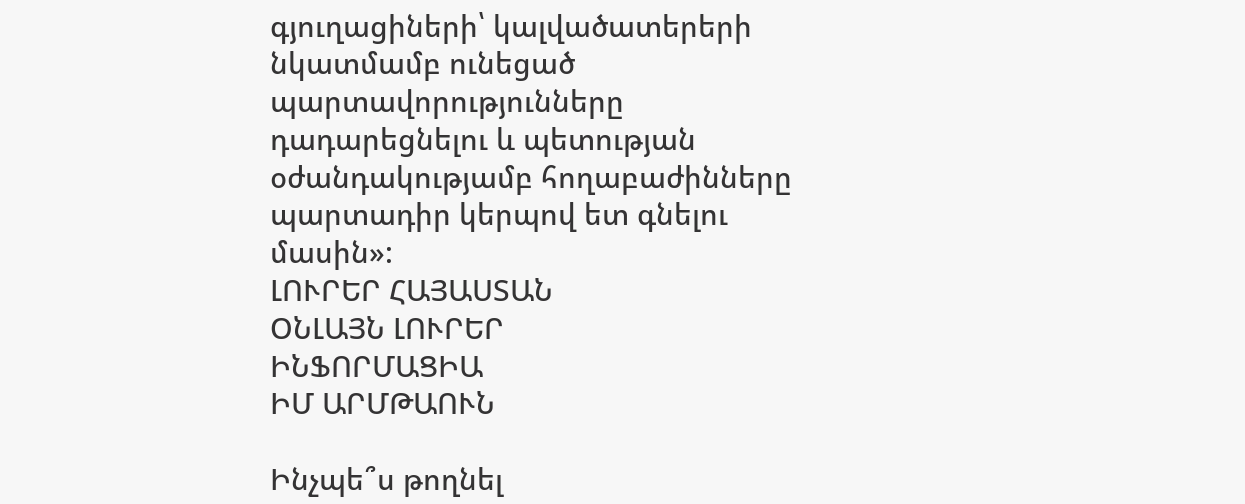գյուղացիների՝ կալվածատերերի նկատմամբ ունեցած պարտավորությունները դադարեցնելու և պետության օժանդակությամբ հողաբաժինները պարտադիր կերպով ետ գնելու մասին»:
ԼՈՒՐԵՐ ՀԱՅԱՍՏԱՆ
ՕՆԼԱՅՆ ԼՈՒՐԵՐ
ԻՆՖՈՐՄԱՑԻԱ
ԻՄ ԱՐՄԹԱՈՒՆ

Ինչպե՞ս թողնել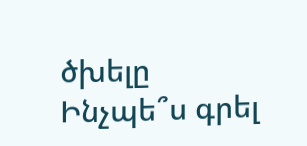ծխելը
Ինչպե՞ս գրել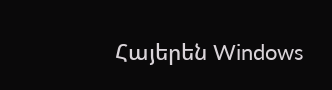Հայերեն Windows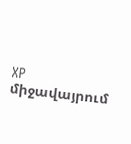XP միջավայրում